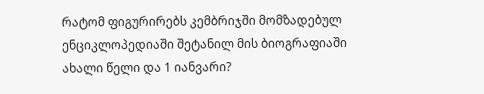რატომ ფიგურირებს კემბრიჯში მომზადებულ ენციკლოპედიაში შეტანილ მის ბიოგრაფიაში ახალი წელი და 1 იანვარი?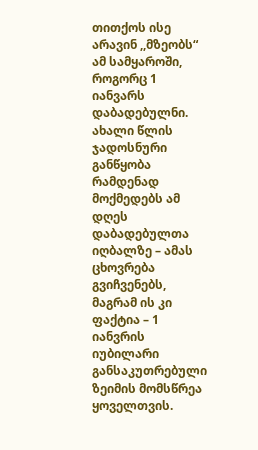თითქოს ისე არავინ ,,მზეობს“ ამ სამყაროში, როგორც 1 იანვარს დაბადებულნი. ახალი წლის ჯადოსნური განწყობა რამდენად მოქმედებს ამ დღეს დაბადებულთა იღბალზე – ამას ცხოვრება გვიჩვენებს, მაგრამ ის კი ფაქტია – 1 იანვრის იუბილარი განსაკუთრებული ზეიმის მომსწრეა ყოველთვის.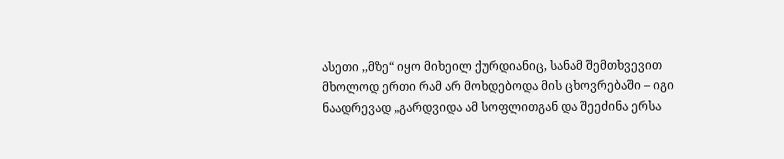ასეთი ,,მზე“ იყო მიხეილ ქურდიანიც, სანამ შემთხვევით მხოლოდ ერთი რამ არ მოხდებოდა მის ცხოვრებაში – იგი ნაადრევად „გარდვიდა ამ სოფლითგან და შეეძინა ერსა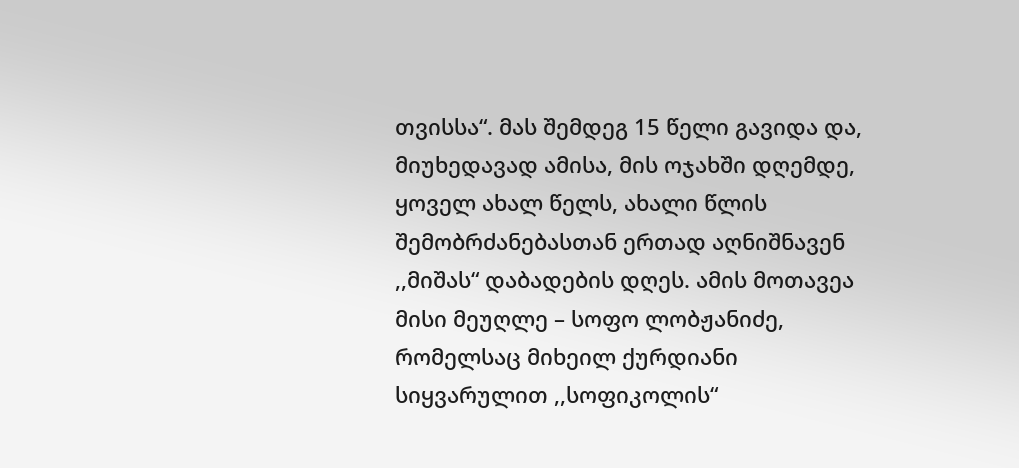თვისსა“. მას შემდეგ 15 წელი გავიდა და, მიუხედავად ამისა, მის ოჯახში დღემდე, ყოველ ახალ წელს, ახალი წლის შემობრძანებასთან ერთად აღნიშნავენ ,,მიშას“ დაბადების დღეს. ამის მოთავეა მისი მეუღლე – სოფო ლობჟანიძე, რომელსაც მიხეილ ქურდიანი სიყვარულით ,,სოფიკოლის“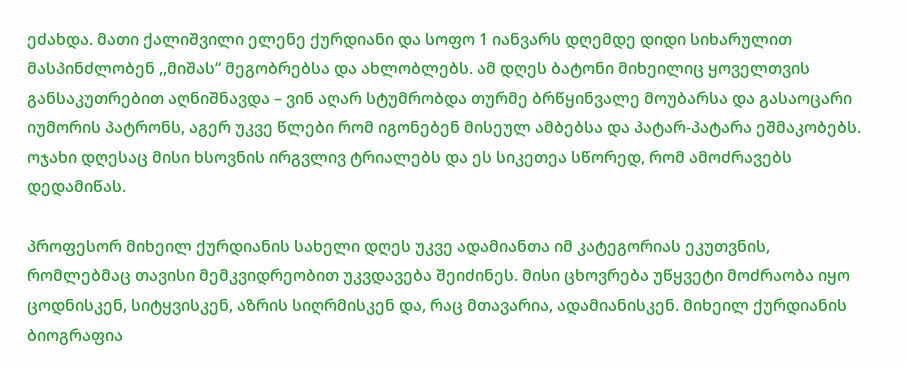ეძახდა. მათი ქალიშვილი ელენე ქურდიანი და სოფო 1 იანვარს დღემდე დიდი სიხარულით მასპინძლობენ ,,მიშას“ მეგობრებსა და ახლობლებს. ამ დღეს ბატონი მიხეილიც ყოველთვის განსაკუთრებით აღნიშნავდა – ვინ აღარ სტუმრობდა თურმე ბრწყინვალე მოუბარსა და გასაოცარი იუმორის პატრონს, აგერ უკვე წლები რომ იგონებენ მისეულ ამბებსა და პატარ-პატარა ეშმაკობებს. ოჯახი დღესაც მისი ხსოვნის ირგვლივ ტრიალებს და ეს სიკეთეა სწორედ, რომ ამოძრავებს დედამიწას.

პროფესორ მიხეილ ქურდიანის სახელი დღეს უკვე ადამიანთა იმ კატეგორიას ეკუთვნის, რომლებმაც თავისი მემკვიდრეობით უკვდავება შეიძინეს. მისი ცხოვრება უწყვეტი მოძრაობა იყო ცოდნისკენ, სიტყვისკენ, აზრის სიღრმისკენ და, რაც მთავარია, ადამიანისკენ. მიხეილ ქურდიანის ბიოგრაფია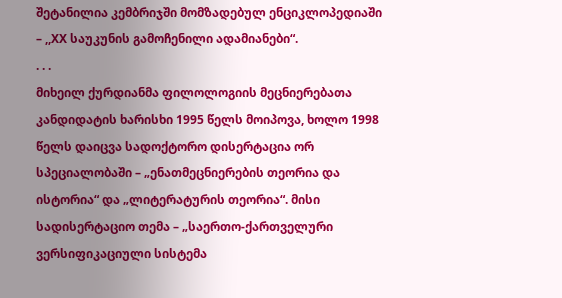შეტანილია კემბრიჯში მომზადებულ ენციკლოპედიაში – ,,XX საუკუნის გამოჩენილი ადამიანები“.
. . .
მიხეილ ქურდიანმა ფილოლოგიის მეცნიერებათა კანდიდატის ხარისხი 1995 წელს მოიპოვა, ხოლო 1998 წელს დაიცვა სადოქტორო დისერტაცია ორ სპეციალობაში – „ენათმეცნიერების თეორია და ისტორია“ და „ლიტერატურის თეორია“. მისი სადისერტაციო თემა – „საერთო-ქართველური ვერსიფიკაციული სისტემა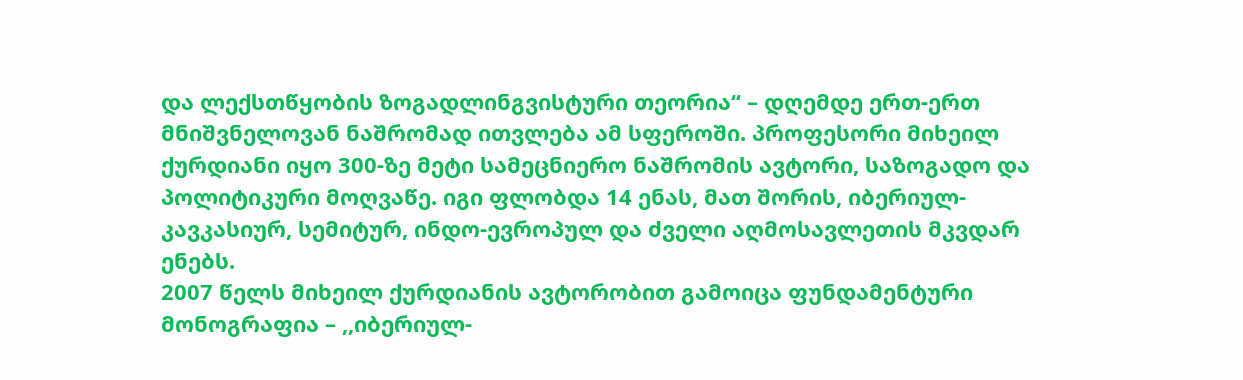და ლექსთწყობის ზოგადლინგვისტური თეორია“ – დღემდე ერთ-ერთ მნიშვნელოვან ნაშრომად ითვლება ამ სფეროში. პროფესორი მიხეილ ქურდიანი იყო 300-ზე მეტი სამეცნიერო ნაშრომის ავტორი, საზოგადო და პოლიტიკური მოღვაწე. იგი ფლობდა 14 ენას, მათ შორის, იბერიულ-კავკასიურ, სემიტურ, ინდო-ევროპულ და ძველი აღმოსავლეთის მკვდარ ენებს.
2007 წელს მიხეილ ქურდიანის ავტორობით გამოიცა ფუნდამენტური მონოგრაფია – ,,იბერიულ-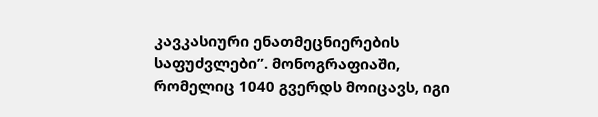კავკასიური ენათმეცნიერების საფუძვლები”. მონოგრაფიაში, რომელიც 1040 გვერდს მოიცავს, იგი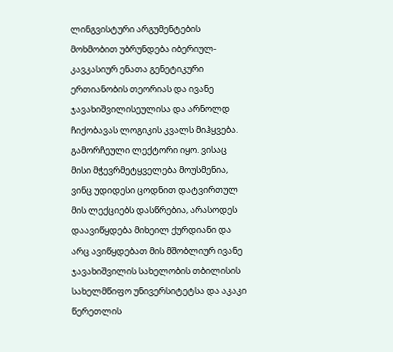ლინგვისტური არგუმენტების მოხმობით უბრუნდება იბერიულ-კავკასიურ ენათა გენეტიკური ერთიანობის თეორიას და ივანე ჯავახიშვილისეულისა და არნოლდ ჩიქობავას ლოგიკის კვალს მიჰყვება. გამორჩეული ლექტორი იყო. ვისაც მისი მჭევრმეტყველება მოუსმენია, ვინც უდიდესი ცოდნით დატვირთულ მის ლექციებს დასწრებია, არასოდეს დაავიწყდება მიხეილ ქურდიანი და არც ავიწყდებათ მის მშობლიურ ივანე ჯავახიშვილის სახელობის თბილისის სახელმწიფო უნივერსიტეტსა და აკაკი წერეთლის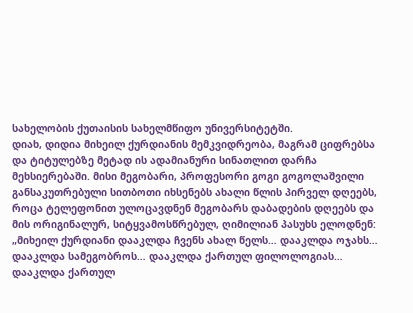სახელობის ქუთაისის სახელმწიფო უნივერსიტეტში.
დიახ, დიდია მიხეილ ქურდიანის მემკვიდრეობა, მაგრამ ციფრებსა და ტიტულებზე მეტად ის ადამიანური სინათლით დარჩა მეხსიერებაში. მისი მეგობარი, პროფესორი გოგი გოგოლაშვილი განსაკუთრებული სითბოთი იხსენებს ახალი წლის პირველ დღეებს, როცა ტელეფონით ულოცავდნენ მეგობარს დაბადების დღეებს და მის ორიგინალურ, სიტყვამოსწრებულ, ღიმილიან პასუხს ელოდნენ:
„მიხეილ ქურდიანი დააკლდა ჩვენს ახალ წელს… დააკლდა ოჯახს… დააკლდა სამეგობროს… დააკლდა ქართულ ფილოლოგიას… დააკლდა ქართულ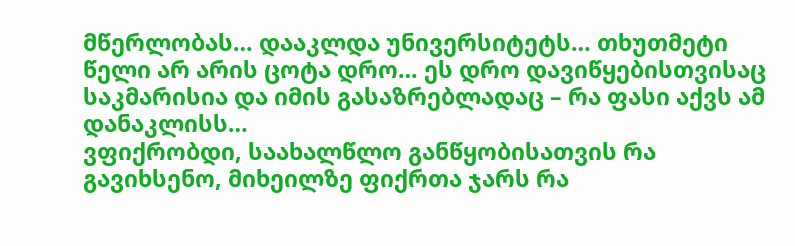მწერლობას… დააკლდა უნივერსიტეტს… თხუთმეტი წელი არ არის ცოტა დრო… ეს დრო დავიწყებისთვისაც საკმარისია და იმის გასაზრებლადაც – რა ფასი აქვს ამ დანაკლისს…
ვფიქრობდი, საახალწლო განწყობისათვის რა გავიხსენო, მიხეილზე ფიქრთა ჯარს რა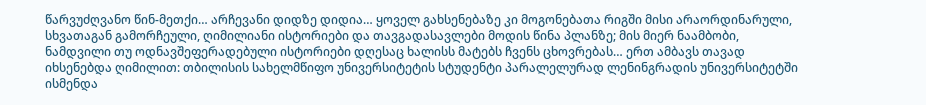წარვუძღვანო წინ-მეთქი… არჩევანი დიდზე დიდია… ყოველ გახსენებაზე კი მოგონებათა რიგში მისი არაორდინარული, სხვათაგან გამორჩეული, ღიმილიანი ისტორიები და თავგადასავლები მოდის წინა პლანზე; მის მიერ ნაამბობი, ნამდვილი თუ ოდნავშეფერადებული ისტორიები დღესაც ხალისს მატებს ჩვენს ცხოვრებას… ერთ ამბავს თავად იხსენებდა ღიმილით: თბილისის სახელმწიფო უნივერსიტეტის სტუდენტი პარალელურად ლენინგრადის უნივერსიტეტში ისმენდა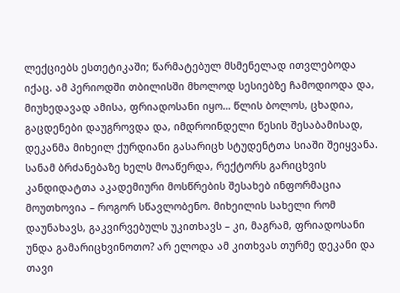ლექციებს ესთეტიკაში; წარმატებულ მსმენელად ითვლებოდა იქაც. ამ პერიოდში თბილისში მხოლოდ სესიებზე ჩამოდიოდა და, მიუხედავად ამისა, ფრიადოსანი იყო… წლის ბოლოს, ცხადია, გაცდენები დაუგროვდა და, იმდროინდელი წესის შესაბამისად, დეკანმა მიხეილ ქურდიანი გასარიცხ სტუდენტთა სიაში შეიყვანა. სანამ ბრძანებაზე ხელს მოაწერდა, რექტორს გარიცხვის კანდიდატთა აკადემიური მოსწრების შესახებ ინფორმაცია მოუთხოვია – როგორ სწავლობენო. მიხეილის სახელი რომ დაუნახავს, გაკვირვებულს უკითხავს – კი, მაგრამ, ფრიადოსანი უნდა გამარიცხვინოთო? არ ელოდა ამ კითხვას თურმე დეკანი და თავი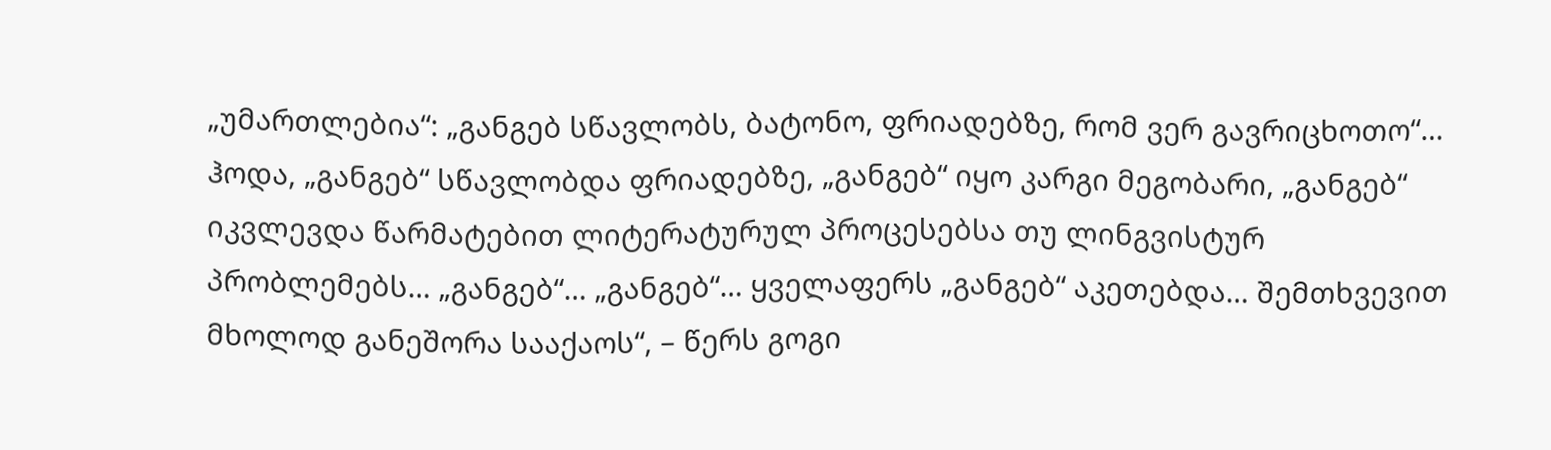„უმართლებია“: „განგებ სწავლობს, ბატონო, ფრიადებზე, რომ ვერ გავრიცხოთო“… ჰოდა, „განგებ“ სწავლობდა ფრიადებზე, „განგებ“ იყო კარგი მეგობარი, „განგებ“ იკვლევდა წარმატებით ლიტერატურულ პროცესებსა თუ ლინგვისტურ პრობლემებს… „განგებ“… „განგებ“… ყველაფერს „განგებ“ აკეთებდა… შემთხვევით მხოლოდ განეშორა სააქაოს“, – წერს გოგი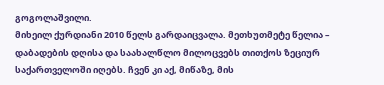გოგოლაშვილი.
მიხეილ ქურდიანი 2010 წელს გარდაიცვალა. მეთხუთმეტე წელია – დაბადების დღისა და საახალწლო მილოცვებს თითქოს ზეციურ საქართველოში იღებს. ჩვენ კი აქ, მიწაზე, მის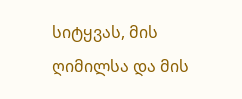სიტყვას, მის ღიმილსა და მის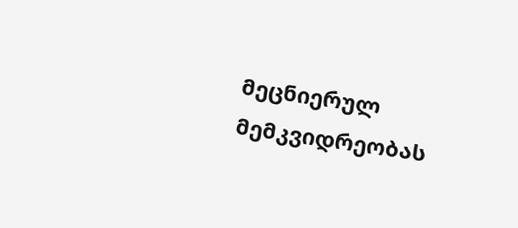მეცნიერულ მემკვიდრეობას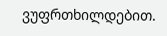ვუფრთხილდებით.